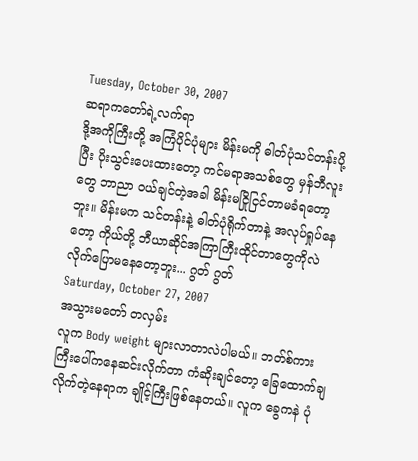Tuesday, October 30, 2007
ဆရာကတော်ရဲ့လက်ရာ
ဒို့အကိုကြီးတို့ အကြံပိုင်ပုံများ မိန်းမကို ဓါတ်ပုံသင်တန်းပို့ပြီး ပိုးသွင်းပေးထားတော့ ကင်မရာအသစ်တွေ မှန်ဘီလူးတွေ ဘာညာ ဝယ်ချင်တဲ့အခါ မိန်းမငြိုငြင်တာမခံရတော့ဘူး။ မိန်းမက သင်တန်းနဲ့ ဓါတ်ပုံရိုက်တာနဲ့ အလုပ်ရှုပ်နေတော့ ကိုယ်တို့ ဘီယာဆိုင်အကြာကြီးထိုင်တာတွေကိုလဲ လိုက်ပြောမနေတော့ဘူး... ဂွတ် ဂွတ်
Saturday, October 27, 2007
အသွားမတော် တလှမ်း
လူက Body weight များလာတာလဲပါမယ်။ ဘတ်စ်ကားကြီးပေါ်ကနေဆင်းလိုက်တာ ကံဆိုးချင်တော့ ခြေထောက်ချလိုက်တဲ့နေရာက ချိုင့်ကြီးဖြစ်နေတယ်။ လူက ခွေကနဲ ပုံ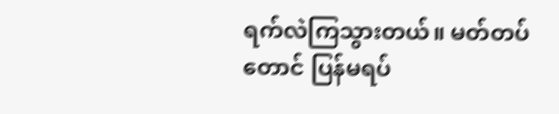ရက်လဲကြသွားတယ်။ မတ်တပ်တောင် ပြန်မရပ်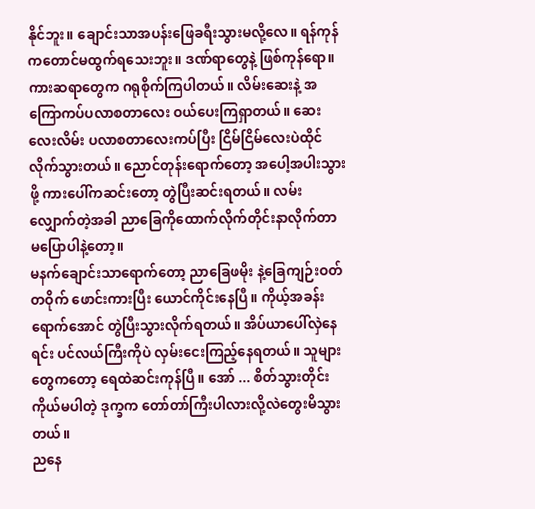နိုင်ဘူး။ ချောင်းသာအပန်းဖြေခရီးသွားမလို့လေ။ ရန်ကုန်ကတောင်မထွက်ရသေးဘူး။ ဒဏ်ရာတွေနဲ့ ဖြစ်ကုန်ရော။ ကားဆရာတွေက ဂရုစိုက်ကြပါတယ်။ လိမ်းဆေးနဲ့ အကြောကပ်ပလာစတာလေး ဝယ်ပေးကြရှာတယ်။ ဆေးလေးလိမ်း ပလာစတာလေးကပ်ပြီး ငြိမ်ငြိမ်လေးပဲထိုင်လိုက်သွားတယ်။ ညောင်တုန်းရောက်တော့ အပေါ့အပါးသွားဖို့ ကားပေါ်ကဆင်းတော့ တွဲပြီးဆင်းရတယ်။ လမ်းလျှောက်တဲ့အခါ ညာခြေကိုထောက်လိုက်တိုင်းနာလိုက်တာ မပြောပါနဲ့တော့။
မနက်ချောင်းသာရောက်တော့ ညာခြေဖမိုး နဲ့ခြေကျဉ်းဝတ်တဝိုက် ဖောင်းကားပြီး ယောင်ကိုင်းနေပြီ။ ကိုယ့်အခန်းရောက်အောင် တွဲပြီးသွားလိုက်ရတယ်။ အိပ်ယာပေါ်လှဲနေရင်း ပင်လယ်ကြီးကိုပဲ လှမ်းငေးကြည့်နေရတယ်။ သူများတွေကတော့ ရေထဲဆင်းကုန်ပြီ။ အော် ... စိတ်သွားတိုင်း ကိုယ်မပါတဲ့ ဒုက္ခက တော်တာ်ကြီးပါလားလို့လဲတွေးမိသွားတယ်။
ညနေ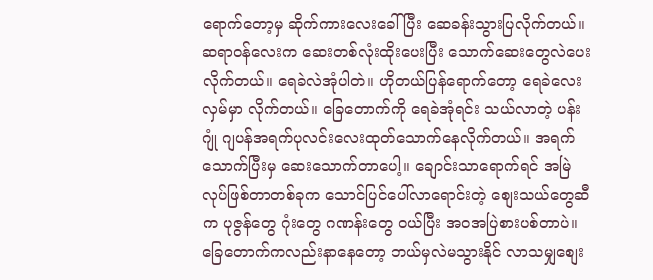ရောက်တော့မှ ဆိုက်ကားလေးခေါ်ပြီး ဆေခန်းသွားပြလိုက်တယ်။ ဆရာဝန်လေးက ဆေးတစ်လုံးထိုးပေးပြီး သောက်ဆေးတွေလဲပေးလိုက်တယ်။ ရေခဲလဲအုံပါတဲ။ ဟိုတယ်ပြန်ရောက်တော့ ရေခဲလေးလှမ်မှာ လိုက်တယ်။ ခြေတောက်ကို ရေခဲအုံရင်း သယ်လာတဲ့ ပန်းဂျုံ ဂျပန်အရက်ပုလင်းလေးထုတ်သောက်နေလိုက်တယ်။ အရက်သောက်ပြီးမှ ဆေးသောက်တာပေါ့။ ချောင်းသာရောက်ရင် အမြဲလုပ်ဖြစ်တာတစ်ခုက သောင်ပြင်ပေါ်လာရောင်းတဲ့ စျေးသယ်တွေဆီက ပုဇွန်တွေ ဂုံးတွေ ဂဏန်းတွေ ဝယ်ပြီး အဝအပြဲစားပစ်တာပဲ။ ခြေတောက်ကလည်းနာနေတော့ ဘယ်မှလဲမသွားနိုင် လာသမျှစျေး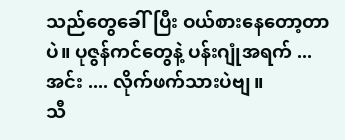သည်တွေခေါ်ပြီး ဝယ်စားနေတော့တာပဲ။ ပုဇွန်ကင်တွေနဲ့ ပန်းဂျုံအရက် ... အင်း .... လိုက်ဖက်သားပဲဗျ။
သီ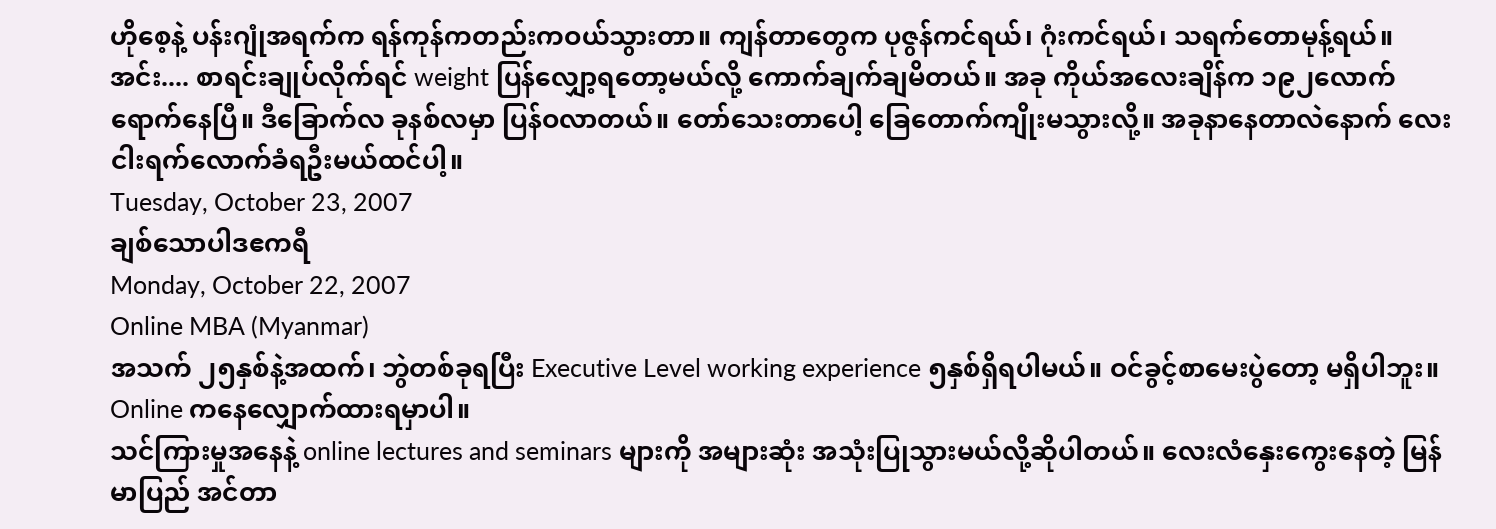ဟိုစေ့နဲ့ ပန်းဂျုံအရက်က ရန်ကုန်ကတည်းကဝယ်သွားတာ။ ကျန်တာတွေက ပုဇွန်ကင်ရယ်၊ ဂုံးကင်ရယ်၊ သရက်တောမုန့်ရယ်။
အင်း.... စာရင်းချုပ်လိုက်ရင် weight ပြန်လျှော့ရတော့မယ်လို့ ကောက်ချက်ချမိတယ်။ အခု ကိုယ်အလေးချိန်က ၁၉၂လောက်ရောက်နေပြီ။ ဒီခြောက်လ ခုနစ်လမှာ ပြန်ဝလာတယ်။ တော်သေးတာပေါ့ ခြေတောက်ကျိုးမသွားလို့။ အခုနာနေတာလဲနောက် လေးငါးရက်လောက်ခံရဦးမယ်ထင်ပါ့။
Tuesday, October 23, 2007
ချစ်သောပါဒဧကရီ
Monday, October 22, 2007
Online MBA (Myanmar)
အသက် ၂၅နှစ်နဲ့အထက်၊ ဘွဲတစ်ခုရပြီး Executive Level working experience ၅နှစ်ရှိရပါမယ်။ ဝင်ခွင့်စာမေးပွဲတော့ မရှိပါဘူး။ Online ကနေလျှောက်ထားရမှာပါ။
သင်ကြားမှုအနေနဲ့ online lectures and seminars များကို အများဆုံး အသုံးပြုသွားမယ်လို့ဆိုပါတယ်။ လေးလံနှေးကွေးနေတဲ့ မြန်မာပြည် အင်တာ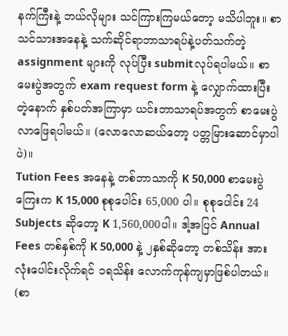နက်ကြီးနဲ့ ဘယ်လိုများ သင်ကြားကြမယ်တော့ မသိပါဘူး။ စာသင်သားအနေနဲ့ သက်ဆိုင်ရာဘာသာရပ်နဲ့ပတ်သက်တဲ့ assignment များကို လုပ်ပြီး submitလုပ်ရပါမယ်။ စာမေးပွဲအတွက် exam request form နဲ့ လျှောက်ထားပြီးတဲ့နောက် နှစ်ပတ်အကြာမှာ ယင်းဘာသာရပ်အတွက် စာမေးပွဲလာဖြေရပါမယ်။ (လောလောဆယ်တော့ ပတ္တမြားဆောင်မှာပါပဲ)။
Tution Fees အနေနဲ့ တစ်ဘာသာကို K 50,000 စာမေးပွဲကြေးက K 15,000 စုစုပေါင်း 65,000 ပါ။ စုစုပေါင်း 24 Subjects ဆိုတော့ K 1,560,000ပါ။ ဒါ့အပြင် Annual Fees တစ်နှစ်ကို K 50,000 နဲ့ ၂နှစ်ဆိုတော့ တစ်သိန်း အားလုံးပေါင်းလိုက်ရင် ၁ရသိန်း လောက်ကုန်ကျမှာဖြစ်ပါတယ်။ (စာ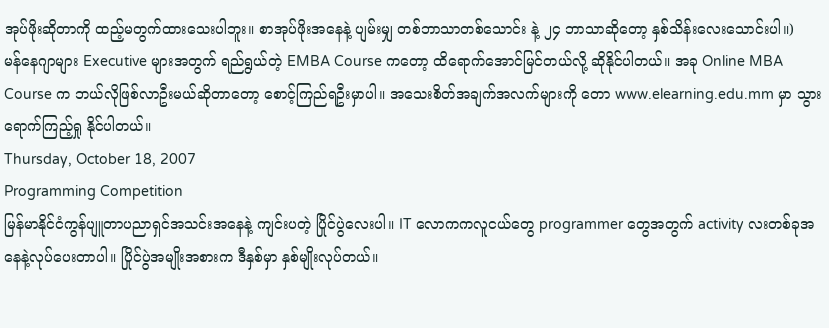အုပ်ဖိုးဆိုတာကို ထည့်မတွက်ထားသေးပါဘူး။ စာအုပ်ဖိုးအနေနဲ့ ပျမ်းမျှ တစ်ဘာသာတစ်သောင်း နဲ့ ၂၄ ဘာသာဆိုတော့ နှစ်သိန်းလေးသောင်းပါ။)
မန်နေဂျာများ Executive များအတွက် ရည်ရွယ်တဲ့ EMBA Course ကတော့ ထိရောက်အောင်မြင်တယ်လို့ ဆိုနိုင်ပါတယ်။ အခု Online MBA Course က ဘယ်လိုဖြစ်လာဦးမယ်ဆိုတာတော့ စောင့်ကြည်ရဦးမှာပါ။ အသေးစိတ်အချက်အလက်များကို တော www.elearning.edu.mm မှာ သွားရောက်ကြည့်ရှု နိုင်ပါတယ်။
Thursday, October 18, 2007
Programming Competition
မြန်မာနိုင်ငံကွန်ပျူတာပညာရှင်အသင်းအနေနဲ့ ကျင်းပတဲ့ ပြိုင်ပွဲလေးပါ။ IT လောကကလူငယ်တွေ programmer တွေအတွက် activity လးတစ်ခုအနေနဲ့လုပ်ပေးတာပါ။ ပြိုင်ပွဲအမျိုးအစားက ဒီနှစ်မှာ နှစ်မျိုးလုပ်တယ်။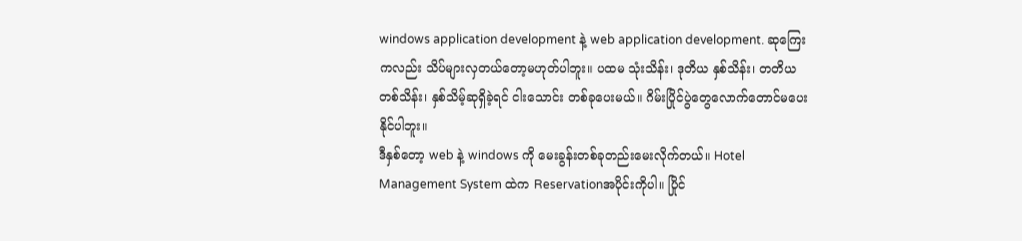windows application development နဲ့ web application development. ဆုကြေးကလည်း သိပ်များလှတယ်တော့မဟုတ်ပါဘူး။ ပထမ သုံးသိန်း၊ ဒုတိယ နှစ်သိန်း၊ တတိယ တစ်သိန်း၊ နှစ်သိမ့်ဆုရှိခဲ့ရင် ငါးသောင်း တစ်ခုပေးမယ်။ ဂိမ်းပြိုင်ပွဲတွေလောက်တောင်မပေးနိုင်ပါဘူး။
ဒီနှစ်တော့ web နဲ့ windows ကို မေးခွန်းတစ်ခုတည်းမေးလိုက်တယ်။ Hotel Management System ထဲက Reservationအပိုင်းကိုပါ။ ပြိုင်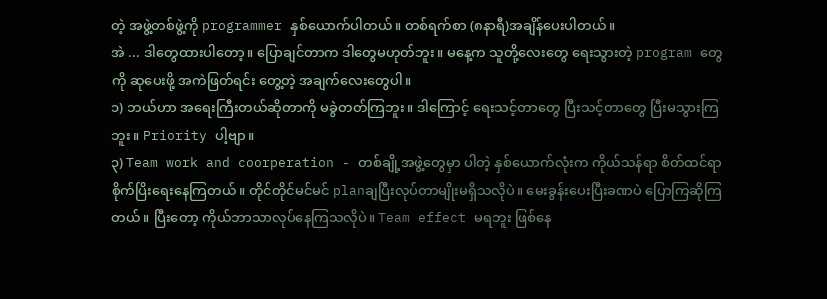တဲ့ အဖွဲ့တစ်ဖွဲ့ကို programmer နှစ်ယောက်ပါတယ်။ တစ်ရက်စာ (၈နာရီ)အချိန်ပေးပါတယ်။
အဲ ... ဒါတွေထားပါတော့။ ပြောချင်တာက ဒါတွေမဟုတ်ဘူး။ မနေ့က သူတို့လေးတွေ ရေးသွားတဲ့ program တွေကို ဆုပေးဖို့ အကဲဖြတ်ရင်း တွေ့တဲ့ အချက်လေးတွေပါ။
၁) ဘယ်ဟာ အရေးကြီးတယ်ဆိုတာကို မခွဲတတ်ကြဘူး။ ဒါကြောင့် ရေးသင့်တာတွေ ပြီးသင့်တာတွေ ပြီးမသွားကြဘူး။ Priority ပါ့ဗျာ။
၃) Team work and coorperation - တစ်ချို့အဖွဲ့တွေမှာ ပါတဲ့ နှစ်ယောက်လုံးက ကိုယ်သန်ရာ စိတ်ထင်ရာ စိုက်ပြိးရေးနေကြတယ်။ တိုင်တိုင်မင်မင် planချပြီးလုပ်တာမျိုးမရှိသလိုပဲ။ မေးခွန်းပေးပြီးခဏပဲ ပြောကြဆိုကြတယ်။ ပြီးတော့ ကိုယ်ဘာသာလုပ်နေကြသလိုပဲ။ Team effect မရဘူး ဖြစ်နေ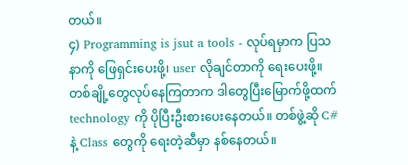တယ်။
၄) Programming is jsut a tools - လုပ်ရမှာက ပြသနာကို ဖြေရှင်းပေးဖို့၊ user လိုချင်တာကို ရေးပေးဖို့။ တစ်ချို့တွေလုပ်နေကြတာက ဒါတွေပြီးမြောက်ဖို့ထက် technology ကို ပိုပြီးဦးစားပေးနေတယ်။ တစ်ဖွဲ့ဆို C# နဲ့ Class တွေကို ရေးတဲ့ဆီမှာ နစ်နေတယ်။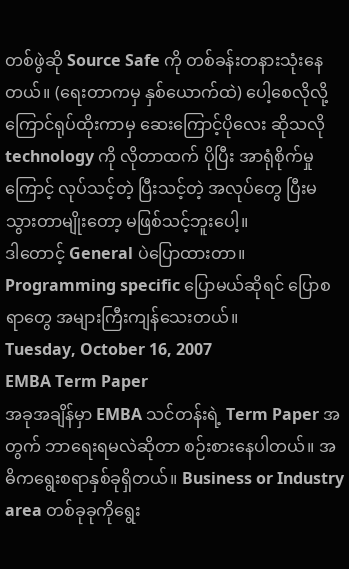တစ်ဖွဲဆို Source Safe ကို တစ်ခန်းတနားသုံးနေတယ်။ (ရေးတာကမှ နှစ်ယောက်ထဲ) ပေါ့စေလိုလို့ ကြောင်ရုပ်ထိုးကာမှ ဆေးကြောင့်ပိုလေး ဆိုသလို technology ကို လိုတာထက် ပိုပြီး အာရုံစိုက်မှုကြောင့် လုပ်သင့်တဲ့ ပြီးသင့်တဲ့ အလုပ်တွေ ပြီးမသွားတာမျိုးတော့ မဖြစ်သင့်ဘူးပေါ့။
ဒါတောင့် General ပဲပြောထားတာ။ Programming specific ပြောမယ်ဆိုရင် ပြောစရာတွေ အများကြီးကျန်သေးတယ်။
Tuesday, October 16, 2007
EMBA Term Paper
အခုအချိန်မှာ EMBA သင်တန်းရဲ့ Term Paper အတွက် ဘာရေးရမလဲဆိုတာ စဉ်းစားနေပါတယ်။ အဓိကရွေးစရာနှစ်ခုရှိတယ်။ Business or Industry area တစ်ခုခုကိုရွေး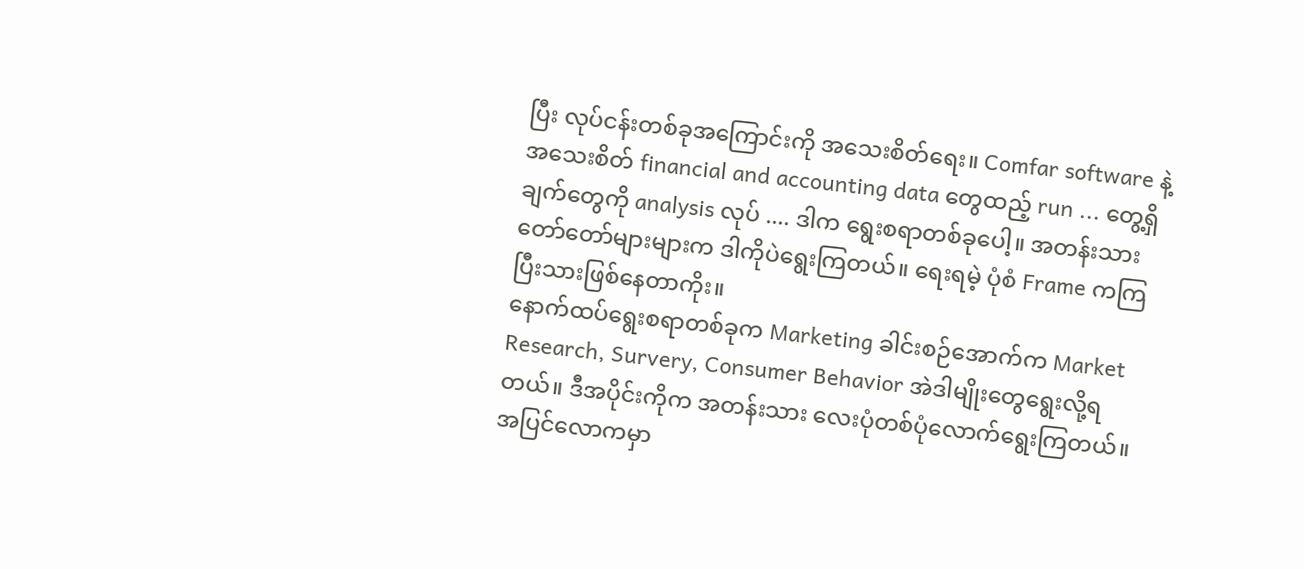ပြီး လုပ်ငန်းတစ်ခုအကြောင်းကို အသေးစိတ်ရေး။ Comfar software နဲ့ အသေးစိတ် financial and accounting data တွေထည့် run ... တွေ့ရှိချက်တွေကို analysis လုပ် .... ဒါက ရွေးစရာတစ်ခုပေါ့။ အတန်းသားတော်တော်များများက ဒါကိုပဲရွေးကြတယ်။ ရေးရမဲ့ ပုံစံ Frame ကကြပြီးသားဖြစ်နေတာကိုး။
နောက်ထပ်ရွေးစရာတစ်ခုက Marketing ခါင်းစဉ်အောက်က Market Research, Survery, Consumer Behavior အဲဒါမျိုးတွေရွေးလို့ရတယ်။ ဒီအပိုင်းကိုက အတန်းသား လေးပုံတစ်ပုံလောက်ရွေးကြတယ်။ အပြင်လောကမှာ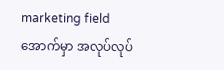marketing field အောက်မှာ အလုပ်လုပ်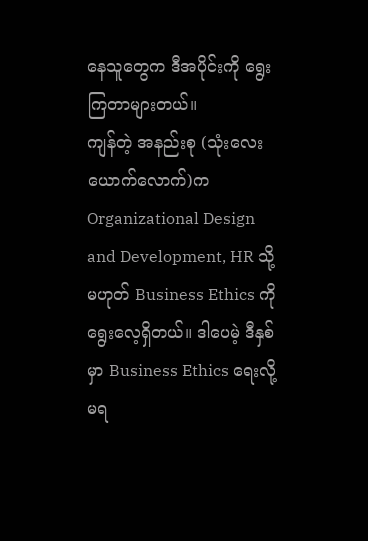နေသူတွေက ဒီအပိုင်းကို ရွေးကြတာများတယ်။
ကျန်တဲ့ အနည်းစု (သုံးလေးယောက်လောက်)က Organizational Design and Development, HR သို့မဟုတ် Business Ethics ကို ရွေးလေ့ရှိတယ်။ ဒါပေမဲ့ ဒီနှစ်မှာ Business Ethics ရေးလို့မရ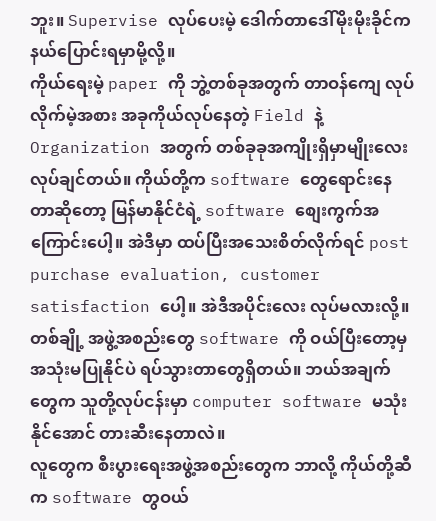ဘူး။ Supervise လုပ်ပေးမဲ့ ဒေါက်တာဒေါ်မိုးမိုးခိုင်က နယ်ပြောင်းရမှာမို့လို့။
ကိုယ်ရေးမဲ့ paper ကို ဘွဲ့တစ်ခုအတွက် တာဝန်ကျေ လုပ်လိုက်မဲ့အစား အခုကိုယ်လုပ်နေတဲ့ Field နဲ့ Organization အတွက် တစ်ခုခုအကျိုးရှိမှာမျိုးလေး လုပ်ချင်တယ်။ ကိုယ်တို့က software တွေရောင်းနေတာဆိုတော့ မြန်မာနိုင်ငံရဲ့ software စျေးကွက်အကြောင်းပေါ့။ အဲဒီမှာ ထပ်ပြီးအသေးစိတ်လိုက်ရင် post purchase evaluation, customer satisfaction ပေါ့။ အဲဒီအပိုင်းလေး လုပ်မလားလို့။
တစ်ချို့ အဖွဲ့အစည်းတွေ software ကို ဝယ်ပြီးတော့မှ အသုံးမပြုနိုင်ပဲ ရပ်သွားတာတွေရှိတယ်။ ဘယ်အချက်တွေက သူတို့လုပ်ငန်းမှာ computer software မသုံးနိုင်အောင် တားဆီးနေတာလဲ။
လူတွေက စီးပွားရေးအဖွဲ့အစည်းတွေက ဘာလို့ ကိုယ်တို့ဆီက software တွဝယ်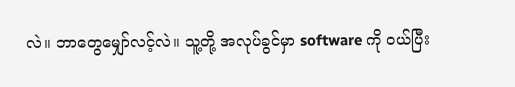လဲ။ ဘာတွေမျှော်လင့်လဲ။ သူ့တို့ အလုပ်ခွင်မှာ software ကို ဝယ်ပြီး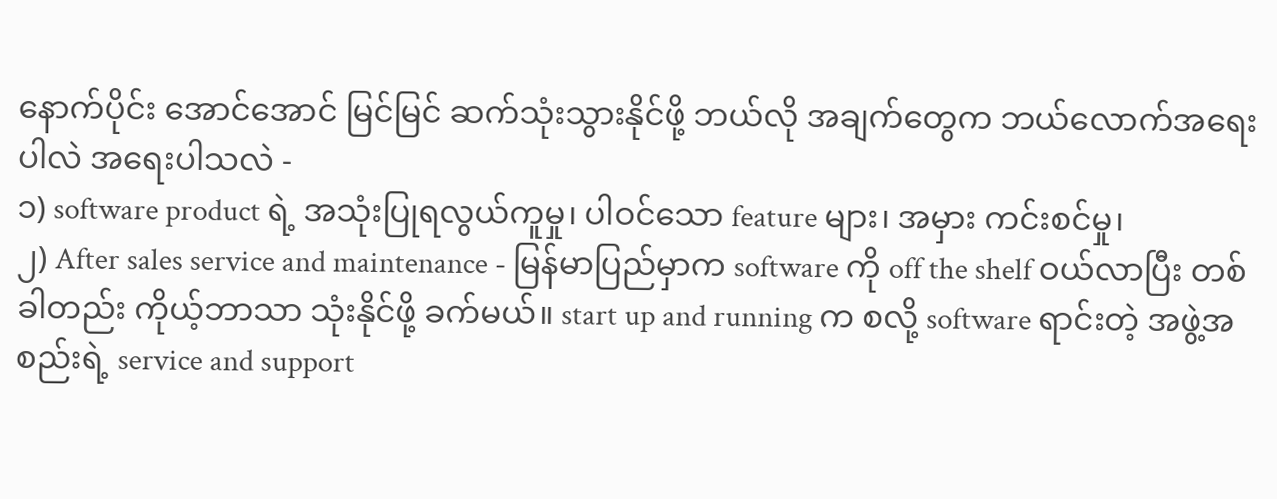နောက်ပိုင်း အောင်အောင် မြင်မြင် ဆက်သုံးသွားနိုင်ဖို့ ဘယ်လို အချက်တွေက ဘယ်လောက်အရေးပါလဲ အရေးပါသလဲ -
၁) software product ရဲ့ အသုံးပြုရလွယ်ကူမှု၊ ပါဝင်သော feature များ၊ အမှား ကင်းစင်မှု၊
၂) After sales service and maintenance - မြန်မာပြည်မှာက software ကို off the shelf ဝယ်လာပြီး တစ်ခါတည်း ကိုယ့်ဘာသာ သုံးနိုင်ဖို့ ခက်မယ်။ start up and running က စလို့ software ရာင်းတဲ့ အဖွဲ့အစည်းရဲ့ service and support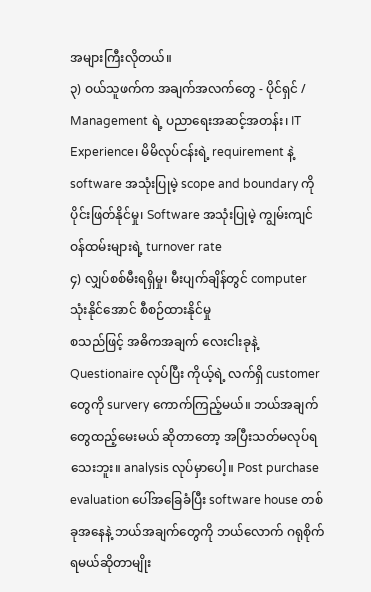အများကြီးလိုတယ်။
၃) ဝယ်သူဖက်က အချက်အလက်တွေ - ပိုင်ရှင် / Management ရဲ့ ပညာရေးအဆင့်အတန်း၊ IT Experience၊ မိမိလုပ်ငန်းရဲ့ requirement နဲ့ software အသုံးပြုမဲ့ scope and boundary ကို ပိုင်းဖြတ်နိုင်မှု၊ Software အသုံးပြုမဲ့ ကျွမ်းကျင်ဝန်ထမ်းများရဲ့ turnover rate
၄) လျှပ်စစ်မီးရရှိမှု၊ မီးပျက်ချိန်တွင် computer သုံးနိုင်အောင် စီစဉ်ထားနိုင်မှု
စသည်ဖြင့် အဓိကအချက် လေးငါးခုနဲ့ Questionaire လုပ်ပြီး ကိုယ့်ရဲ့ လက်ရှိ customer တွေကို survery ကောက်ကြည့်မယ်။ ဘယ်အချက်တွေထည့်မေးမယ် ဆိုတာတော့ အပြီးသတ်မလုပ်ရသေးဘူး။ analysis လုပ်မှာပေါ့။ Post purchase evaluation ပေါ်အခြေခံပြီး software house တစ်ခုအနေနဲ့ ဘယ်အချက်တွေကို ဘယ်လောက် ဂရုစိုက်ရမယ်ဆိုတာမျိုး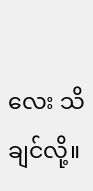လေး သိချင်လို့။